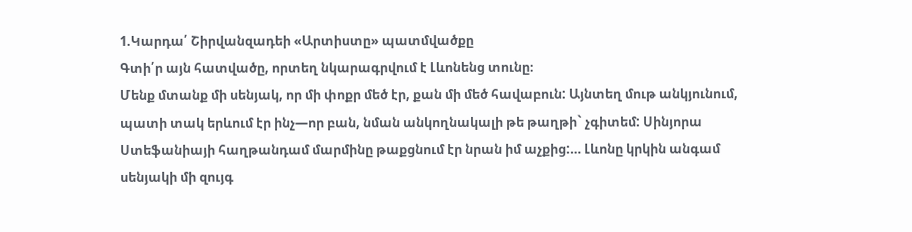1.Կարդա՛ Շիրվանզադեի «Արտիստը» պատմվածքը
Գտի՛ր այն հատվածը, որտեղ նկարագրվում է Լևոնենց տունը։
Մենք մտանք մի սենյակ, որ մի փոքր մեծ էր, քան մի մեծ հավաբուն: Այնտեղ մութ անկյունում, պատի տակ երևում էր ինչ—որ բան, նման անկողնակալի թե թաղթի` չգիտեմ: Սինյորա Ստեֆանիայի հաղթանդամ մարմինը թաքցնում էր նրան իմ աչքից:… Լևոնը կրկին անգամ սենյակի մի զույգ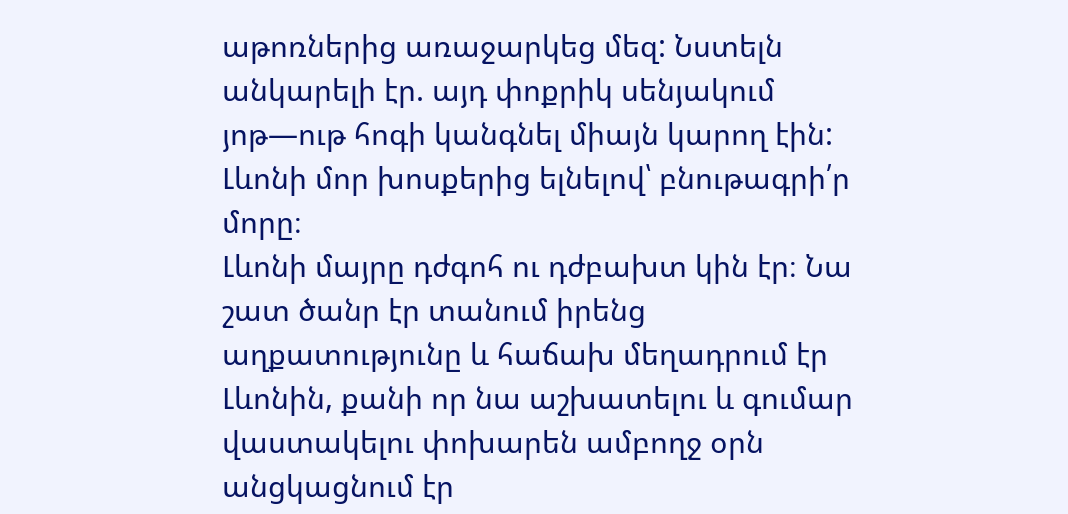աթոռներից առաջարկեց մեզ: Նստելն անկարելի էր. այդ փոքրիկ սենյակում յոթ—ութ հոգի կանգնել միայն կարող էին:
Լևոնի մոր խոսքերից ելնելով՝ բնութագրի՛ր մորը։
Լևոնի մայրը դժգոհ ու դժբախտ կին էր։ Նա շատ ծանր էր տանում իրենց աղքատությունը և հաճախ մեղադրում էր Լևոնին, քանի որ նա աշխատելու և գումար վաստակելու փոխարեն ամբողջ օրն անցկացնում էր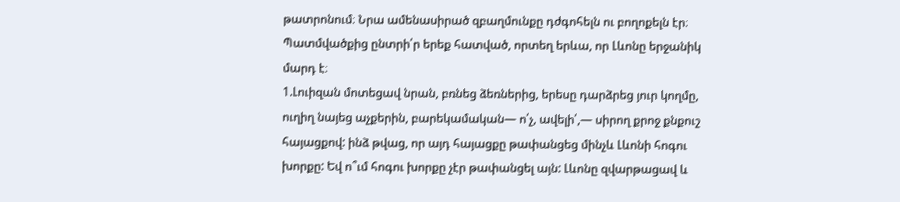թատրոնում։ Նրա ամենասիրած զբաղմունքը դժգոհելն ու բողոքելն էր։
Պատմվածքից ընտրի՛ր երեք հատված, որտեղ երևա, որ Լևոնը երջանիկ մարդ է։
1.Լուիզան մոտեցավ նրան, բռնեց ձեռներից, երեսը դարձրեց յուր կողմը, ուղիղ նայեց աչքերին, բարեկամական— ո՛չ, ավելի՛,— սիրող քրոջ քնքուշ հայացքով: ինձ թվաց, որ այդ հայացքը թափանցեց մինչև Լևոնի հոգու խորքը: Եվ ո՞ւմ հոգու խորքը չէր թափանցել այն: Լևոնը զվարթացավ և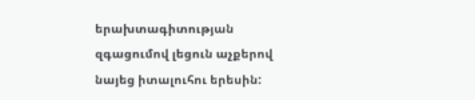երախտագիտության զգացումով լեցուն աչքերով նայեց իտալուհու երեսին: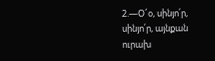2.—Օ՜օ, սինյո՛ր, սինյո՛ր, այնքան ուրախ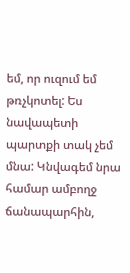եմ, որ ուզում եմ թռչկոտել: Ես նավապետի պարտքի տակ չեմ մնա: Կնվագեմ նրա համար ամբողջ ճանապարհին,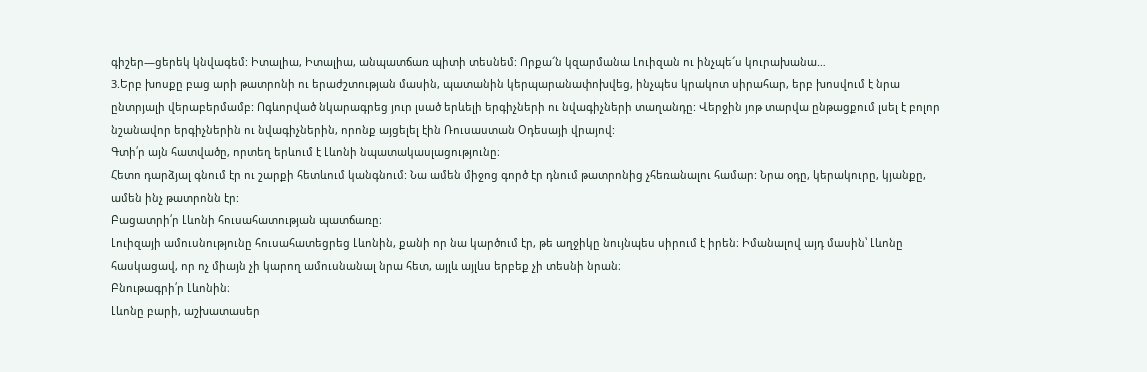գիշեր—ցերեկ կնվագեմ: Իտալիա, Իտալիա, անպատճառ պիտի տեսնեմ: Որքա՜ն կզարմանա Լուիզան ու ինչպե՜ս կուրախանա…
3.Երբ խոսքը բաց արի թատրոնի ու երաժշտության մասին, պատանին կերպարանափոխվեց, ինչպես կրակոտ սիրահար, երբ խոսվում է նրա ընտրյալի վերաբերմամբ: Ոգևորված նկարագրեց յուր լսած երևելի երգիչների ու նվագիչների տաղանդը: Վերջին յոթ տարվա ընթացքում լսել է բոլոր նշանավոր երգիչներին ու նվագիչներին, որոնք այցելել էին Ռուսաստան Օդեսայի վրայով:
Գտի՛ր այն հատվածը, որտեղ երևում է Լևոնի նպատակասլացությունը։
Հետո դարձյալ գնում էր ու շարքի հետևում կանգնում: Նա ամեն միջոց գործ էր դնում թատրոնից չհեռանալու համար: Նրա օդը, կերակուրը, կյանքը, ամեն ինչ թատրոնն էր:
Բացատրի՛ր Լևոնի հուսահատության պատճառը։
Լուիզայի ամուսնությունը հուսահատեցրեց Լևոնին, քանի որ նա կարծում էր, թե աղջիկը նույնպես սիրում է իրեն։ Իմանալով այդ մասին՝ Լևոնը հասկացավ, որ ոչ միայն չի կարող ամուսնանալ նրա հետ, այլև այլևս երբեք չի տեսնի նրան։
Բնութագրի՛ր Լևոնին։
Լևոնը բարի, աշխատասեր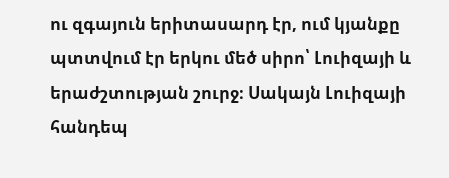ու զգայուն երիտասարդ էր, ում կյանքը պտտվում էր երկու մեծ սիրո՝ Լուիզայի և երաժշտության շուրջ։ Սակայն Լուիզայի հանդեպ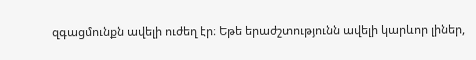զգացմունքն ավելի ուժեղ էր։ Եթե երաժշտությունն ավելի կարևոր լիներ,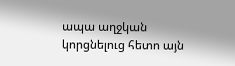ապա աղջկան կորցնելուց հետո այն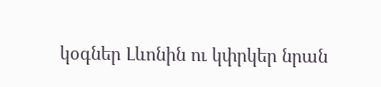կօգներ Լևոնին ու կփրկեր նրան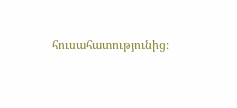հուսահատությունից։